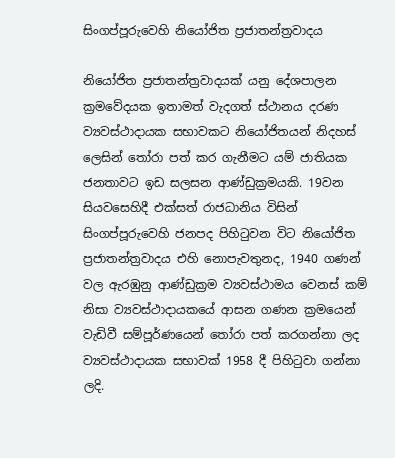සිංගප්පූරුවෙහි නියෝජිත ප්‍රජාතන්ත්‍රවාදය

නියෝජිත ප්‍රජාතන්ත්‍රවාදයක් යනු දේශපාලන ක්‍රමවේදයක ඉතාමත් වැදගත් ස්ථානය දරණ ව්‍යවස්ථාදායක සභාවකට නියෝජිතයන් නිදහස් ලෙසින් තෝරා පත් කර ගැනීමට යම් ජාතියක ජනතාවට ඉඩ සලසන ආණ්ඩුක්‍රමයකි. 19වන සියවසෙහිදී එක්සත් රාජධානිය විසින් සිංගප්පූරුවෙහි ජනපද පිහිටුවන විට නියෝජිත ප්‍රජාතන්ත්‍රවාදය එහි නොපැවතුනද, 1940 ගණන් වල ඇරඹුනු ආණ්ඩුක්‍රම ව්‍යවස්ථාමය වෙනස් කම් නිසා ව්‍යවස්ථාදායකයේ ආසන ගණන ක්‍රමයෙන් වැඩිවී සම්පූර්ණයෙන් තෝරා පත් කරගන්නා ලද ව්‍යවස්ථාදායක සභාවක් 1958 දී පිහිටුවා ගන්නා ලදි.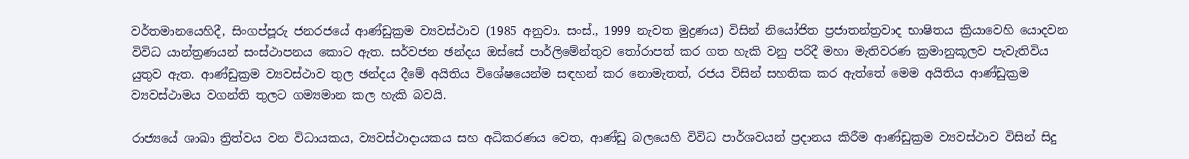වර්තමානයෙහිදී, සිංගප්පූරු ජනරජයේ ආණ්ඩුක්‍රම ව්‍යවස්ථාව (1985 අනුවා. සංස්., 1999 නැවත මුද්‍රණය) විසින් නියෝජිත ප්‍රජාතන්ත්‍රවාද භාෂිතය ක්‍රියාවෙහි යොදවන විවිධ යාන්ත්‍රණයන් සංස්ථාපනය කොට ඇත. සර්වජන ඡන්දය ඔස්සේ පාර්ලිමේන්තුව තෝරාපත් කර ගත හැකි වනු පරිදී මහා මැතිවරණ ක්‍රමානුකූලව පැවැතිවිය යුතුව ඇත. ආණ්ඩුක්‍රම ව්‍යවස්ථාව තුල ඡන්දය දීමේ අයිතිය විශේෂයෙන්ම සඳහන් කර නොමැතත්, රජය විසින් සහතික කර ඇත්තේ මෙම අයිතිය ආණ්ඩුක්‍රම ව්‍යවස්ථාමය වගන්ති තුලට ගම්‍යමාන කල හැකි බවයි.

රාජ්‍යයේ ශාඛා ත්‍රිත්වය වන විධායකය, ව්‍යවස්ථාදායකය සහ අධිකරණය වෙත, ආණ්ඩු බලයෙහි විවිධ පාර්ශවයන් ප්‍රදානය කිරීම ආණ්ඩුක්‍රම ව්‍යවස්ථාව විසින් සිදු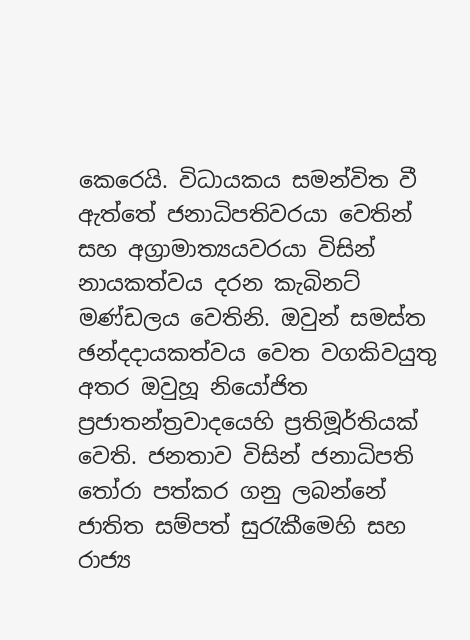කෙරෙයි. විධායකය සමන්විත වී ඇත්තේ ජනාධිපතිවරයා වෙතින් සහ අග්‍රාමාත්‍යයවරයා විසින් නායකත්වය දරන කැබිනට් මණ්ඩලය වෙතිනි. ඔවුන් සමස්ත ඡන්දදායකත්වය වෙත වගකිවයුතු අතර ඔවුහූ නියෝජිත ප්‍රජාතන්ත්‍රවාදයෙහි ප්‍රතිමූර්තියක් වෙති. ජනතාව විසින් ජනාධිපති තෝරා පත්කර ගනු ලබන්නේ ජාතිත සම්පත් සුරැකීමෙහි සහ රාජ්‍ය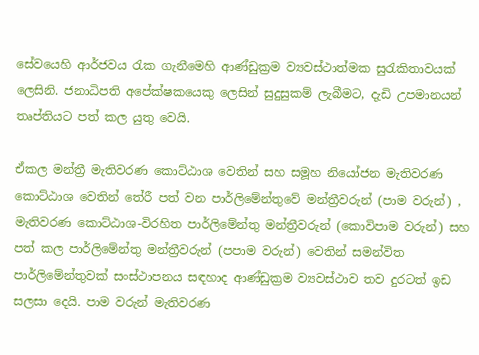සේවයෙහි ආර්ජවය රැක ගැනීමෙහි ආණ්ඩුක්‍රම ව්‍යවස්ථාත්මක සුරැකිතාවයක් ලෙසිනි. ජනාධිපති අපේක්ෂකයෙකු ලෙසින් සුදුසුකම් ලැබීමට, දැඩි උපමානයන් තෘප්තියට පත් කල යුතු වෙයි.

ඒකල මන්ත්‍රී මැතිවරණ කොට්ඨාශ වෙතින් සහ සමූහ නියෝජන මැතිවරණ කොට්ඨාශ වෙතින් තේරී පත් වන පාර්ලිමේන්තුවේ මන්ත්‍රීවරුන් (පාම වරුන්) , මැතිවරණ කොට්ඨාශ-විරහිත පාර්ලිමේන්තු මන්ත්‍රීවරුන් (කොවිපාම වරුන්) සහ පත් කල පාර්ලිමේන්තු මන්ත්‍රීවරුන් (පපාම වරුන්) වෙතින් සමන්විත පාර්ලිමේන්තුවක් සංස්ථාපනය සඳහාද ආණ්ඩුක්‍රම ව්‍යවස්ථාව තව දුරටත් ඉඩ සලසා දෙයි. පාම වරුන් මැතිවරණ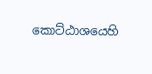කොට්ඨාශයෙහි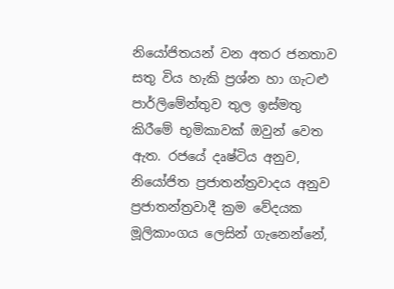නියෝජිතයන් වන අතර ජනතාව සතු විය හැකි ප්‍රශ්න හා ගැටළු පාර්ලිමේන්තුව තුල ඉස්මතු කිරීමේ භූමිකාවක් ඔවුන් වෙත ඇත. රජයේ දෘෂ්ටිය අනුව, නියෝජිත ප්‍රජාතන්ත්‍රවාදය අනුව ප්‍රජාතන්ත්‍රවාදී ක්‍රම වේදයක මූලිකාංගය ලෙසින් ගැනෙන්නේ,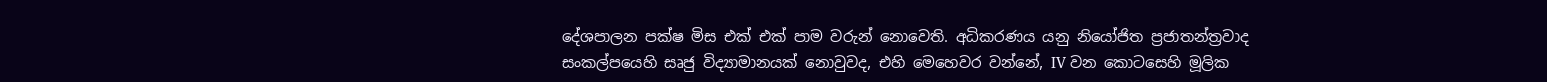දේශපාලන පක්ෂ මිස එක් එක් පාම වරුන් නොවෙති. අධිකරණය යනු නියෝජිත ප්‍රජාතන්ත්‍රවාද සංකල්පයෙහි සෘජු විද්‍යාමානයක් නොවුවද, එහි මෙහෙවර වන්නේ, IV වන කොටසෙහි මූලික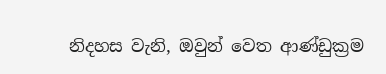නිදහස වැනි, ඔවුන් වෙත ආණ්ඩුක්‍රම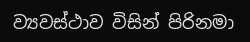ව්‍යවස්ථාව විසින් පිරිනමා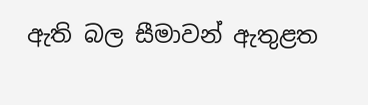ඇති බල සීමාවන් ඇතුළත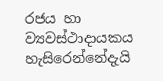රජය හා ව්‍යවස්ථාදායකය හැසිරෙන්නේදැයි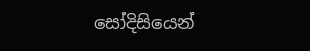සෝදිසියෙන්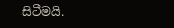සිටීමයි.